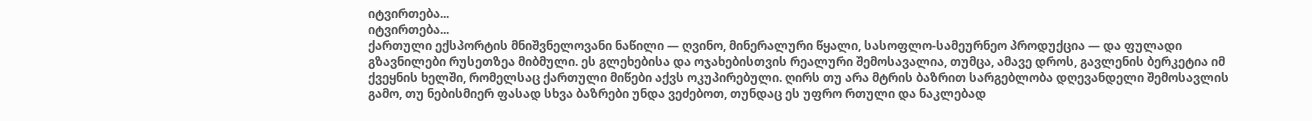იტვირთება...
იტვირთება...
ქართული ექსპორტის მნიშვნელოვანი ნაწილი — ღვინო, მინერალური წყალი, სასოფლო-სამეურნეო პროდუქცია — და ფულადი გზავნილები რუსეთზეა მიბმული. ეს გლეხებისა და ოჯახებისთვის რეალური შემოსავალია, თუმცა, ამავე დროს, გავლენის ბერკეტია იმ ქვეყნის ხელში, რომელსაც ქართული მიწები აქვს ოკუპირებული. ღირს თუ არა მტრის ბაზრით სარგებლობა დღევანდელი შემოსავლის გამო, თუ ნებისმიერ ფასად სხვა ბაზრები უნდა ვეძებოთ, თუნდაც ეს უფრო რთული და ნაკლებად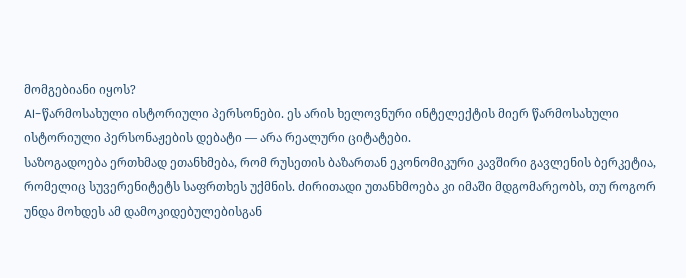მომგებიანი იყოს?
AI-წარმოსახული ისტორიული პერსონები. ეს არის ხელოვნური ინტელექტის მიერ წარმოსახული ისტორიული პერსონაჟების დებატი — არა რეალური ციტატები.
საზოგადოება ერთხმად ეთანხმება, რომ რუსეთის ბაზართან ეკონომიკური კავშირი გავლენის ბერკეტია, რომელიც სუვერენიტეტს საფრთხეს უქმნის. ძირითადი უთანხმოება კი იმაში მდგომარეობს, თუ როგორ უნდა მოხდეს ამ დამოკიდებულებისგან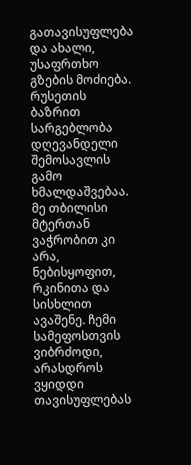გათავისუფლება და ახალი, უსაფრთხო გზების მოძიება.
რუსეთის ბაზრით სარგებლობა დღევანდელი შემოსავლის გამო ხმალდაშვებაა. მე თბილისი მტერთან ვაჭრობით კი არა, ნებისყოფით, რკინითა და სისხლით ავაშენე. ჩემი სამეფოსთვის ვიბრძოდი, არასდროს ვყიდდი თავისუფლებას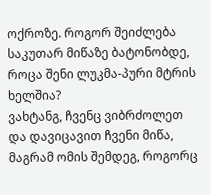ოქროზე. როგორ შეიძლება საკუთარ მიწაზე ბატონობდე, როცა შენი ლუკმა-პური მტრის ხელშია?
ვახტანგ, ჩვენც ვიბრძოლეთ და დავიცავით ჩვენი მიწა, მაგრამ ომის შემდეგ, როგორც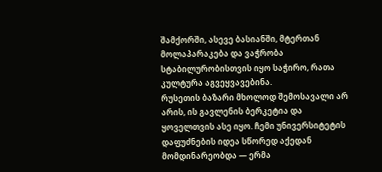შამქორში, ასევე ბასიანში, მტერთან მოლაპარაკება და ვაჭრობა სტაბილურობისთვის იყო საჭირო, რათა კულტურა აგვეყვავებინა.
რუსეთის ბაზარი მხოლოდ შემოსავალი არ არის, ის გავლენის ბერკეტია და ყოველთვის ასე იყო. ჩემი უნივერსიტეტის დაფუძნების იდეა სწორედ აქედან მომდინარეობდა — ერმა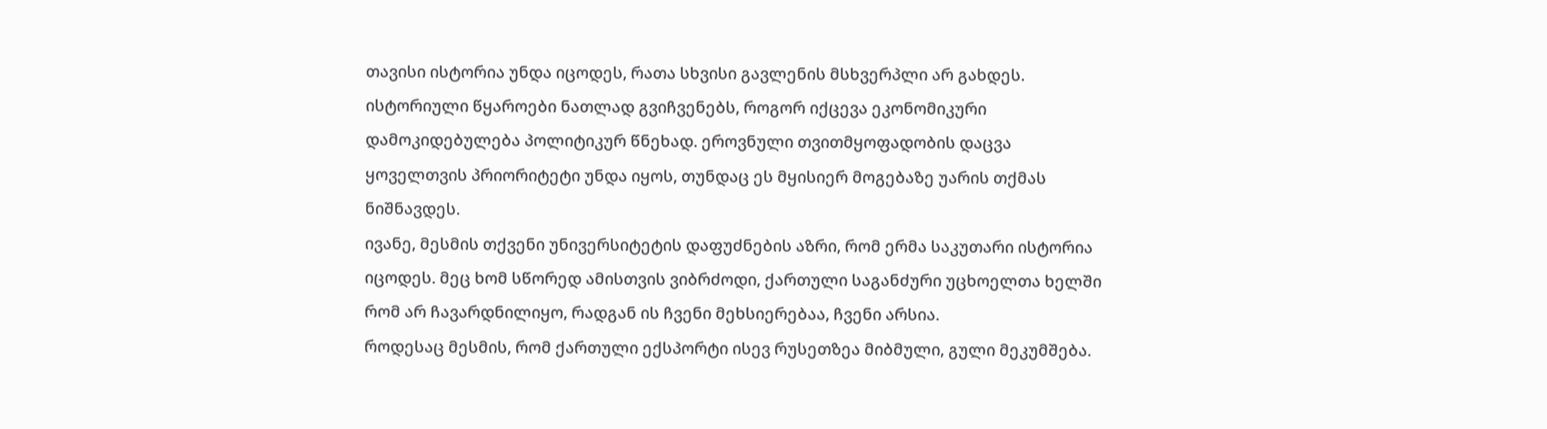თავისი ისტორია უნდა იცოდეს, რათა სხვისი გავლენის მსხვერპლი არ გახდეს. ისტორიული წყაროები ნათლად გვიჩვენებს, როგორ იქცევა ეკონომიკური დამოკიდებულება პოლიტიკურ წნეხად. ეროვნული თვითმყოფადობის დაცვა ყოველთვის პრიორიტეტი უნდა იყოს, თუნდაც ეს მყისიერ მოგებაზე უარის თქმას ნიშნავდეს.
ივანე, მესმის თქვენი უნივერსიტეტის დაფუძნების აზრი, რომ ერმა საკუთარი ისტორია იცოდეს. მეც ხომ სწორედ ამისთვის ვიბრძოდი, ქართული საგანძური უცხოელთა ხელში რომ არ ჩავარდნილიყო, რადგან ის ჩვენი მეხსიერებაა, ჩვენი არსია.
როდესაც მესმის, რომ ქართული ექსპორტი ისევ რუსეთზეა მიბმული, გული მეკუმშება.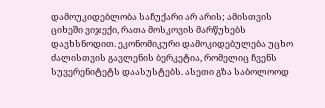დამოუკიდებლობა საჩუქარი არ არის; ამისთვის ციხეში ვიჯექი, რათა მოსკოვის მარწუხებს დავხსნოდით. ეკონომიკური დამოკიდებულება უცხო ძალისთვის გავლენის ბერკეტია, რომელიც ჩვენს სუვერენიტეტს დაასუსტებს. ასეთი გზა საბოლოოდ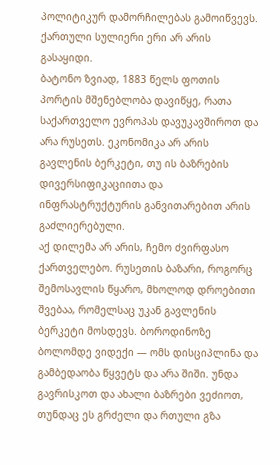პოლიტიკურ დამორჩილებას გამოიწვევს. ქართული სულიერი ერი არ არის გასაყიდი.
ბატონო ზვიად, 1883 წელს ფოთის პორტის მშენებლობა დავიწყე, რათა საქართველო ევროპას დავუკავშიროთ და არა რუსეთს. ეკონომიკა არ არის გავლენის ბერკეტი, თუ ის ბაზრების დივერსიფიკაციითა და ინფრასტრუქტურის განვითარებით არის გაძლიერებული.
აქ დილემა არ არის, ჩემო ძვირფასო ქართველებო. რუსეთის ბაზარი, როგორც შემოსავლის წყარო, მხოლოდ დროებითი შვებაა, რომელსაც უკან გავლენის ბერკეტი მოსდევს. ბოროდინოზე ბოლომდე ვიდექი — ომს დისციპლინა და გამბედაობა წყვეტს და არა შიში. უნდა გავრისკოთ და ახალი ბაზრები ვეძიოთ, თუნდაც ეს გრძელი და რთული გზა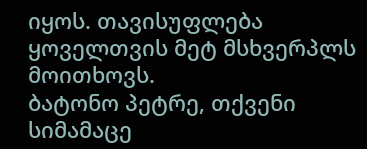იყოს. თავისუფლება ყოველთვის მეტ მსხვერპლს მოითხოვს.
ბატონო პეტრე, თქვენი სიმამაცე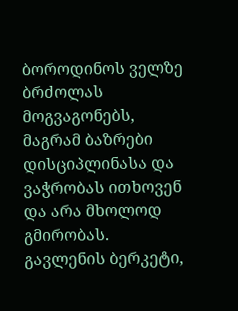ბოროდინოს ველზე ბრძოლას მოგვაგონებს, მაგრამ ბაზრები დისციპლინასა და ვაჭრობას ითხოვენ და არა მხოლოდ გმირობას. გავლენის ბერკეტი,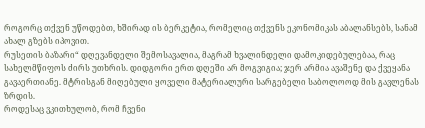როგორც თქვენ უწოდებთ, ხშირად ის ბერკეტია, რომელიც თქვენს ეკონომიკას აბალანსებს, სანამ ახალ გზებს იპოვით.
რუსეთის ბაზარი“ დღევანდელი შემოსავალია, მაგრამ ხვალინდელი დამოკიდებულებაა, რაც სახელმწიფოს ძირს უთხრის. დიდგორი ერთ დღეში არ მოგვიგია; ჯერ არმია ავაშენე და ქვეყანა გავაერთიანე. მტრისგან მიღებული ყოველი მატერიალური სარგებელი საბოლოოდ მის გავლენას ზრდის.
როდესაც ვკითხულობ, რომ ჩვენი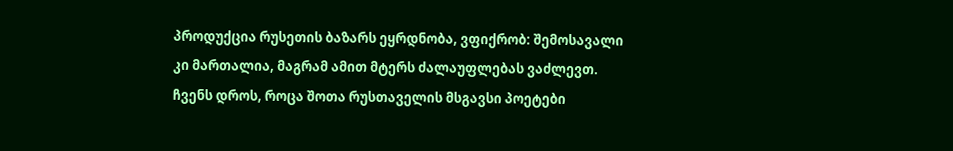პროდუქცია რუსეთის ბაზარს ეყრდნობა, ვფიქრობ: შემოსავალი კი მართალია, მაგრამ ამით მტერს ძალაუფლებას ვაძლევთ. ჩვენს დროს, როცა შოთა რუსთაველის მსგავსი პოეტები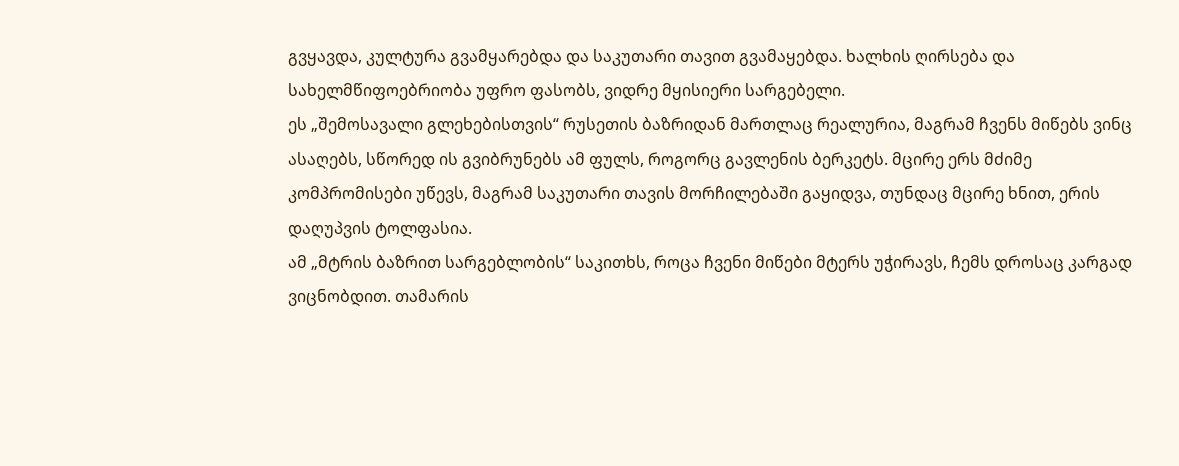გვყავდა, კულტურა გვამყარებდა და საკუთარი თავით გვამაყებდა. ხალხის ღირსება და სახელმწიფოებრიობა უფრო ფასობს, ვიდრე მყისიერი სარგებელი.
ეს „შემოსავალი გლეხებისთვის“ რუსეთის ბაზრიდან მართლაც რეალურია, მაგრამ ჩვენს მიწებს ვინც ასაღებს, სწორედ ის გვიბრუნებს ამ ფულს, როგორც გავლენის ბერკეტს. მცირე ერს მძიმე კომპრომისები უწევს, მაგრამ საკუთარი თავის მორჩილებაში გაყიდვა, თუნდაც მცირე ხნით, ერის დაღუპვის ტოლფასია.
ამ „მტრის ბაზრით სარგებლობის“ საკითხს, როცა ჩვენი მიწები მტერს უჭირავს, ჩემს დროსაც კარგად ვიცნობდით. თამარის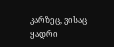კარზეც, ვისაც ყადრი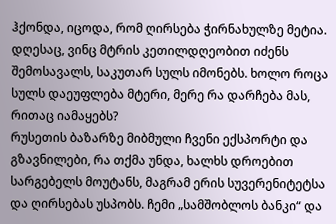ჰქონდა, იცოდა, რომ ღირსება ჭირნახულზე მეტია. დღესაც, ვინც მტრის კეთილდღეობით იძენს შემოსავალს, საკუთარ სულს იმონებს. ხოლო როცა სულს დაეუფლება მტერი, მერე რა დარჩება მას, რითაც იამაყებს?
რუსეთის ბაზარზე მიბმული ჩვენი ექსპორტი და გზავნილები, რა თქმა უნდა, ხალხს დროებით სარგებელს მოუტანს, მაგრამ ერის სუვერენიტეტსა და ღირსებას უსპობს. ჩემი „სამშობლოს ბანკი“ და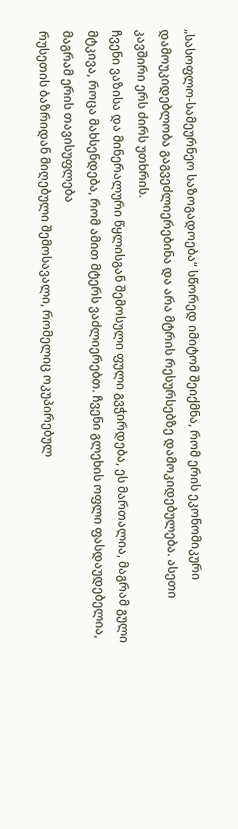„სასოფლო-სამეურნეო საზოგადოება“ სწორედ იმიტომ შეიქმნა, რომ ერის ეკონომიკური დამოუკიდებლობა გაგვეძლიერებინა და არა მტრის რესურსებზე დამოკიდებულება. ასეთი კავშირი ერს ძირს უთხრის.
ჩვენი ვაზისა და მინერალური წყლისგან შემოსული ფული გვჭირდება, ეს მართალია, მაგრამ გული მტკივა, როცა მახსენდება, რომ ამით მტერს ვაძლიერებთ. ჩვენი გლეხის ოფლი ფასდაუდებელია, მაგრამ ერის თავისუფლება
რუსეთის ბაზრიდან მიღებული შემოსავალი, რომელიც ოკუპირებულ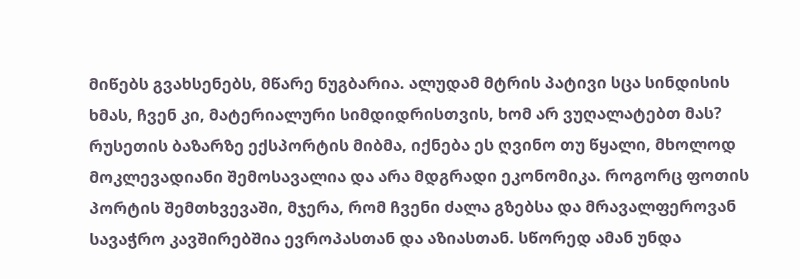მიწებს გვახსენებს, მწარე ნუგბარია. ალუდამ მტრის პატივი სცა სინდისის ხმას, ჩვენ კი, მატერიალური სიმდიდრისთვის, ხომ არ ვუღალატებთ მას?
რუსეთის ბაზარზე ექსპორტის მიბმა, იქნება ეს ღვინო თუ წყალი, მხოლოდ მოკლევადიანი შემოსავალია და არა მდგრადი ეკონომიკა. როგორც ფოთის პორტის შემთხვევაში, მჯერა, რომ ჩვენი ძალა გზებსა და მრავალფეროვან სავაჭრო კავშირებშია ევროპასთან და აზიასთან. სწორედ ამან უნდა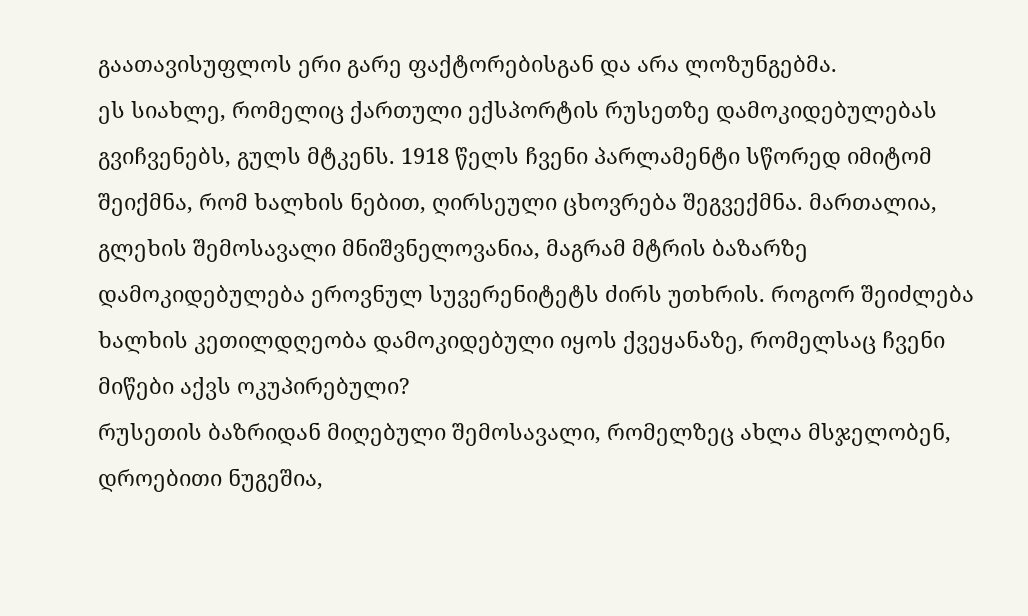გაათავისუფლოს ერი გარე ფაქტორებისგან და არა ლოზუნგებმა.
ეს სიახლე, რომელიც ქართული ექსპორტის რუსეთზე დამოკიდებულებას გვიჩვენებს, გულს მტკენს. 1918 წელს ჩვენი პარლამენტი სწორედ იმიტომ შეიქმნა, რომ ხალხის ნებით, ღირსეული ცხოვრება შეგვექმნა. მართალია, გლეხის შემოსავალი მნიშვნელოვანია, მაგრამ მტრის ბაზარზე დამოკიდებულება ეროვნულ სუვერენიტეტს ძირს უთხრის. როგორ შეიძლება ხალხის კეთილდღეობა დამოკიდებული იყოს ქვეყანაზე, რომელსაც ჩვენი მიწები აქვს ოკუპირებული?
რუსეთის ბაზრიდან მიღებული შემოსავალი, რომელზეც ახლა მსჯელობენ, დროებითი ნუგეშია,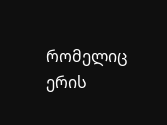რომელიც ერის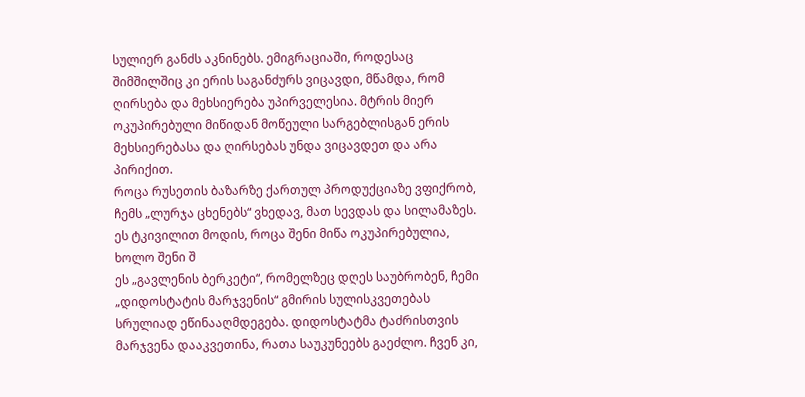სულიერ განძს აკნინებს. ემიგრაციაში, როდესაც შიმშილშიც კი ერის საგანძურს ვიცავდი, მწამდა, რომ ღირსება და მეხსიერება უპირველესია. მტრის მიერ ოკუპირებული მიწიდან მოწეული სარგებლისგან ერის მეხსიერებასა და ღირსებას უნდა ვიცავდეთ და არა პირიქით.
როცა რუსეთის ბაზარზე ქართულ პროდუქციაზე ვფიქრობ, ჩემს „ლურჯა ცხენებს“ ვხედავ, მათ სევდას და სილამაზეს. ეს ტკივილით მოდის, როცა შენი მიწა ოკუპირებულია, ხოლო შენი შ
ეს „გავლენის ბერკეტი“, რომელზეც დღეს საუბრობენ, ჩემი „დიდოსტატის მარჯვენის“ გმირის სულისკვეთებას სრულიად ეწინააღმდეგება. დიდოსტატმა ტაძრისთვის მარჯვენა დააკვეთინა, რათა საუკუნეებს გაეძლო. ჩვენ კი,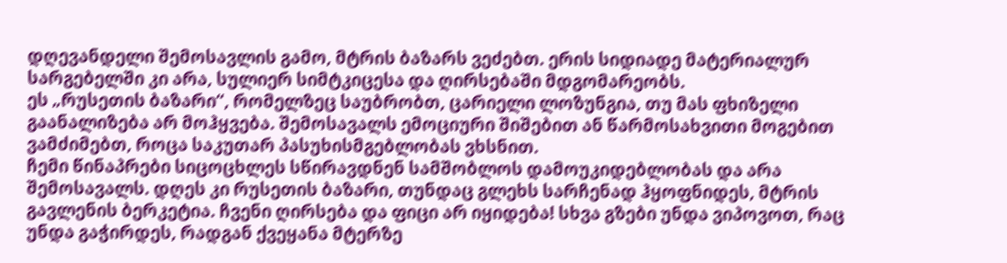დღევანდელი შემოსავლის გამო, მტრის ბაზარს ვეძებთ. ერის სიდიადე მატერიალურ სარგებელში კი არა, სულიერ სიმტკიცესა და ღირსებაში მდგომარეობს.
ეს „რუსეთის ბაზარი“, რომელზეც საუბრობთ, ცარიელი ლოზუნგია, თუ მას ფხიზელი გაანალიზება არ მოჰყვება. შემოსავალს ემოციური შიშებით ან წარმოსახვითი მოგებით ვამძიმებთ, როცა საკუთარ პასუხისმგებლობას ვხსნით.
ჩემი წინაპრები სიცოცხლეს სწირავდნენ სამშობლოს დამოუკიდებლობას და არა შემოსავალს. დღეს კი რუსეთის ბაზარი, თუნდაც გლეხს სარჩენად ჰყოფნიდეს, მტრის გავლენის ბერკეტია. ჩვენი ღირსება და ფიცი არ იყიდება! სხვა გზები უნდა ვიპოვოთ, რაც უნდა გაჭირდეს, რადგან ქვეყანა მტერზე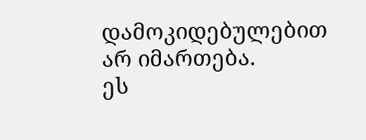დამოკიდებულებით არ იმართება.
ეს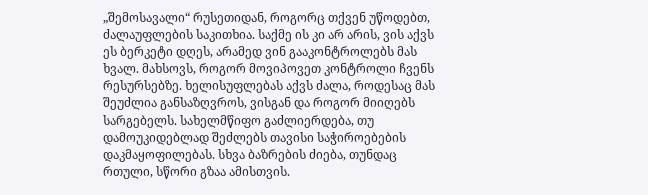„შემოსავალი“ რუსეთიდან, როგორც თქვენ უწოდებთ, ძალაუფლების საკითხია. საქმე ის კი არ არის, ვის აქვს ეს ბერკეტი დღეს, არამედ ვინ გააკონტროლებს მას ხვალ. მახსოვს, როგორ მოვიპოვეთ კონტროლი ჩვენს რესურსებზე. ხელისუფლებას აქვს ძალა, როდესაც მას შეუძლია განსაზღვროს, ვისგან და როგორ მიიღებს სარგებელს. სახელმწიფო გაძლიერდება, თუ დამოუკიდებლად შეძლებს თავისი საჭიროებების დაკმაყოფილებას. სხვა ბაზრების ძიება, თუნდაც რთული, სწორი გზაა ამისთვის.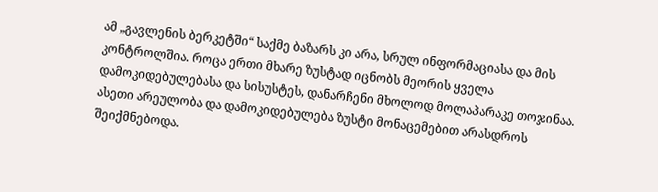ამ „გავლენის ბერკეტში“ საქმე ბაზარს კი არა, სრულ ინფორმაციასა და მის კონტროლშია. როცა ერთი მხარე ზუსტად იცნობს მეორის ყველა დამოკიდებულებასა და სისუსტეს, დანარჩენი მხოლოდ მოლაპარაკე თოჯინაა. ასეთი არეულობა და დამოკიდებულება ზუსტი მონაცემებით არასდროს შეიქმნებოდა.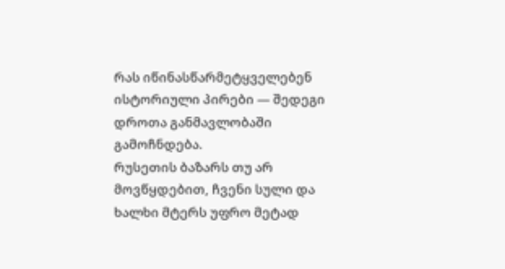რას იწინასწარმეტყველებენ ისტორიული პირები — შედეგი დროთა განმავლობაში გამოჩნდება.
რუსეთის ბაზარს თუ არ მოვწყდებით, ჩვენი სული და ხალხი მტერს უფრო მეტად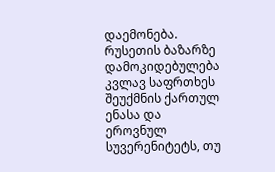დაემონება.
რუსეთის ბაზარზე დამოკიდებულება კვლავ საფრთხეს შეუქმნის ქართულ ენასა და ეროვნულ სუვერენიტეტს, თუ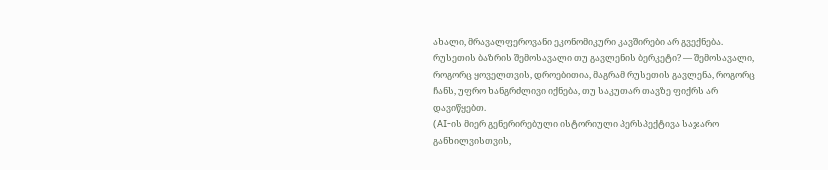ახალი, მრავალფეროვანი ეკონომიკური კავშირები არ გვექნება.
რუსეთის ბაზრის შემოსავალი თუ გავლენის ბერკეტი? — შემოსავალი, როგორც ყოველთვის, დროებითია, მაგრამ რუსეთის გავლენა, როგორც ჩანს, უფრო ხანგრძლივი იქნება, თუ საკუთარ თავზე ფიქრს არ დავიწყებთ.
(AI-ის მიერ გენერირებული ისტორიული პერსპექტივა საჯარო განხილვისთვის,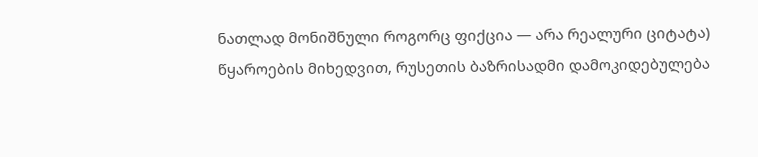ნათლად მონიშნული როგორც ფიქცია — არა რეალური ციტატა) წყაროების მიხედვით, რუსეთის ბაზრისადმი დამოკიდებულება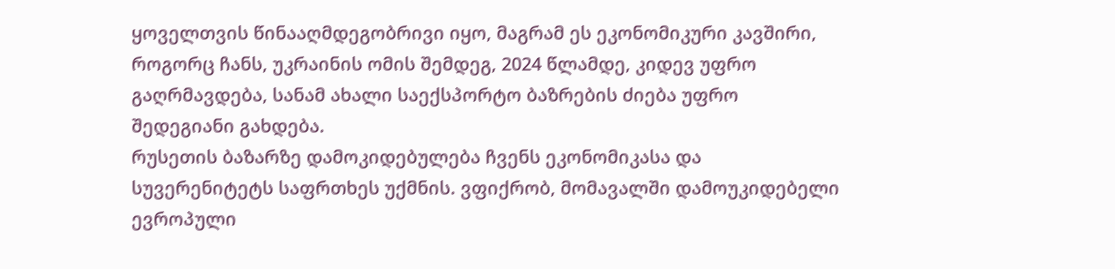ყოველთვის წინააღმდეგობრივი იყო, მაგრამ ეს ეკონომიკური კავშირი, როგორც ჩანს, უკრაინის ომის შემდეგ, 2024 წლამდე, კიდევ უფრო გაღრმავდება, სანამ ახალი საექსპორტო ბაზრების ძიება უფრო შედეგიანი გახდება.
რუსეთის ბაზარზე დამოკიდებულება ჩვენს ეკონომიკასა და სუვერენიტეტს საფრთხეს უქმნის. ვფიქრობ, მომავალში დამოუკიდებელი ევროპული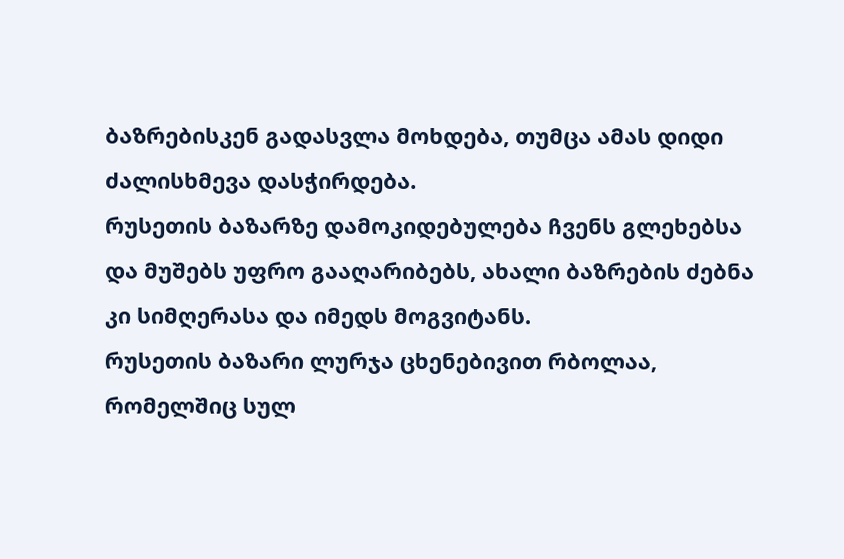ბაზრებისკენ გადასვლა მოხდება, თუმცა ამას დიდი ძალისხმევა დასჭირდება.
რუსეთის ბაზარზე დამოკიდებულება ჩვენს გლეხებსა და მუშებს უფრო გააღარიბებს, ახალი ბაზრების ძებნა კი სიმღერასა და იმედს მოგვიტანს.
რუსეთის ბაზარი ლურჯა ცხენებივით რბოლაა, რომელშიც სულ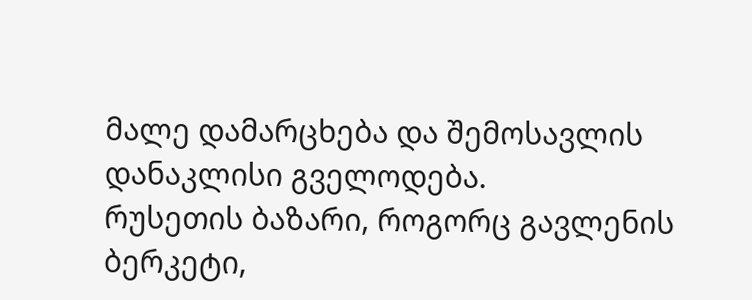მალე დამარცხება და შემოსავლის დანაკლისი გველოდება.
რუსეთის ბაზარი, როგორც გავლენის ბერკეტი,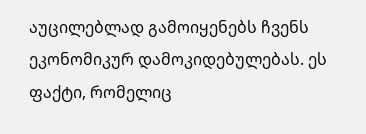აუცილებლად გამოიყენებს ჩვენს ეკონომიკურ დამოკიდებულებას. ეს ფაქტი, რომელიც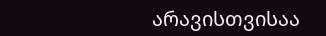არავისთვისაა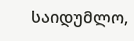საიდუმლო,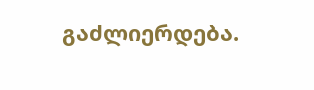გაძლიერდება.